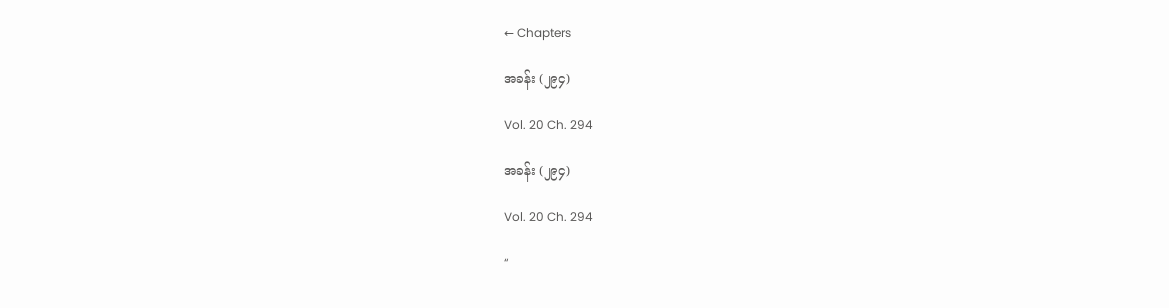← Chapters

အခန်း (၂၉၄)

Vol. 20 Ch. 294

အခန်း (၂၉၄)

Vol. 20 Ch. 294

“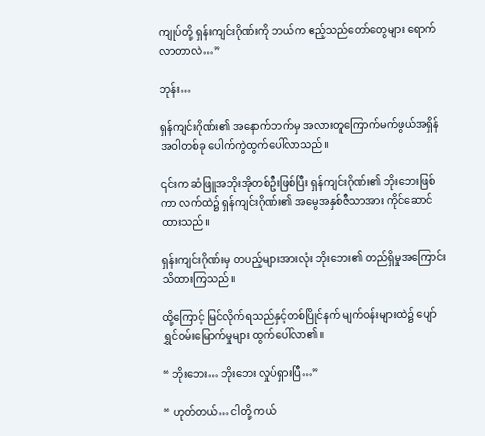ကျုပ်တို့ ရှန်းကျင်းဂိုဏ်းကို ဘယ်က ဧည့်သည်တော်တွေများ ရောက်လာတာလဲ…”

ဘုန်း…

ရှန်ကျင်းဂိုဏ်း၏ အနောက်ဘက်မှ အလားတူကြောက်မက်ဖွယ်အရှိန်အဝါတစ်ခု ပေါက်ကွဲထွက်ပေါ်လာသည်။

၎င်းက ဆံဖြူအဘိုးအိုတစ်ဦးဖြစ်ပြီး ရှန်ကျင်းဂိုဏ်း၏ ဘိုးဘေးဖြစ်ကာ လက်ထဲ၌ ရှန်ကျင်းဂိုဏ်း၏ အမွေအနှစ်ဇီသာအား ကိုင်ဆောင်ထားသည်။

ရှန်းကျင်းဂိုဏ်းမှ တပည့်များအားလုံး ဘိုးဘေး၏ တည်ရှိမှုအကြောင်းသိထားကြသည်။

ထို့ကြောင့် မြင်လိုက်ရသည်နှင့်တစ်ပြိုင်နက် မျက်၀န်းများထဲ၌ ပျော်ရွှင်၀မ်းမြောက်မှုများ ထွက်ပေါ်လာ၏။

“ ဘိုးဘေး… ဘိုးဘေး လှုပ်ရှားပြီ…”

“ ဟုတ်တယ်… ငါတို့ ကယ်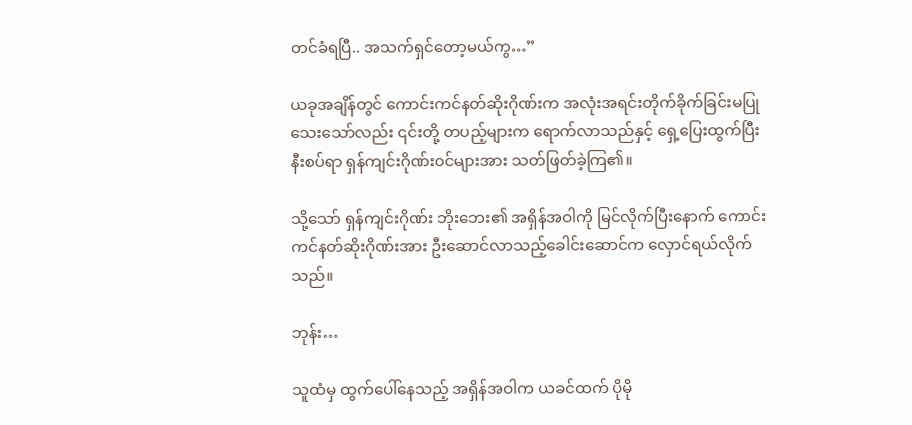တင်ခံရပြီ.. အသက်ရှင်တော့မယ်ကွ…”

ယခုအချိန်တွင် ကောင်းကင်နတ်ဆိုးဂိုဏ်းက အလုံးအရင်းတိုက်ခိုက်ခြင်းမပြုသေးသော်လည်း ၎င်းတို့ တပည့်များက ရောက်လာသည်နှင့် ရှေ့ပြေးထွက်ပြီး နီးစပ်ရာ ရှန်ကျင်းဂိုဏ်း၀င်များအား သတ်ဖြတ်ခဲ့ကြ၏။

သို့သော် ရှန်ကျင်းဂိုဏ်း ဘိုးဘေး၏ အရှိန်အဝါကို မြင်လိုက်ပြီးနောက် ကောင်းကင်နတ်ဆိုးဂိုဏ်းအား ဦးဆောင်လာသည့်ခေါင်းဆောင်က လှောင်ရယ်လိုက်သည်။

ဘုန်း…

သူထံမှ ထွက်ပေါ်နေသည့် အရှိန်အဝါက ယခင်ထက် ပိုမို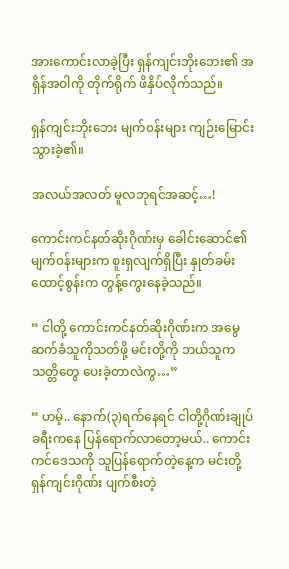အားကောင်းလာခဲ့ပြီး ရှန်ကျင်းဘိုးဘေး၏ အရှိန်အဝါကို တိုက်ရိုက် ဖိနှိပ်လိုက်သည်။

ရှန်ကျင်းဘိုးဘေး မျက်၀န်းများ ကျဉ်းမြောင်းသွားခဲ့၏။

အလယ်အလတ် မူလဘုရင်အဆင့်…!

ကောင်းကင်နတ်ဆိုးဂိုဏ်းမှ ခေါင်းဆောင်၏ မျက်၀န်းများက စူးရှလျက်ရှိပြီး နှုတ်ခမ်းထောင့်စွန်းက တွန့်ကွေးနေခဲ့သည်။

“ ငါတို့ ကောင်းကင်နတ်ဆိုးဂိုဏ်းက အမွေဆက်ခံသူကိုသတ်ဖို့ မင်းတို့ကို ဘယ်သူက သတ္တိတွေ ပေးခဲ့တာလဲကွ…”

“ ဟမ့်.. နောက်(၃)ရက်နေရင် ငါတို့ဂိုဏ်းချုပ် ခရီးကနေ ပြန်ရောက်လာတော့မယ်.. ကောင်းကင်ဒေသကို သူပြန်ရောက်တဲ့နေ့က မင်းတို့ ရှန်ကျင်းဂိုဏ်း ပျက်စီးတဲ့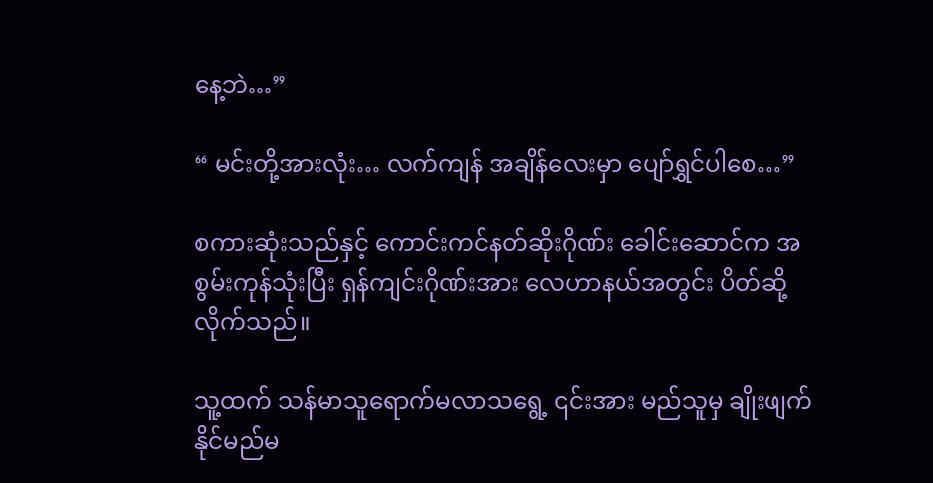နေ့ဘဲ…”

“ မင်းတို့အားလုံး… လက်ကျန် အချိန်လေးမှာ ပျော်ရွှင်ပါစေ…”

စကားဆုံးသည်နှင့် ကောင်းကင်နတ်ဆိုးဂိုဏ်း ခေါင်းဆောင်က အစွမ်းကုန်သုံးပြီး ရှန်ကျင်းဂိုဏ်းအား လေဟာနယ်အတွင်း ပိတ်ဆို့လိုက်သည်။

သူ့ထက် သန်မာသူရောက်မလာသရွေ့ ၎င်းအား မည်သူမှ ချိုးဖျက်နိုင်မည်မ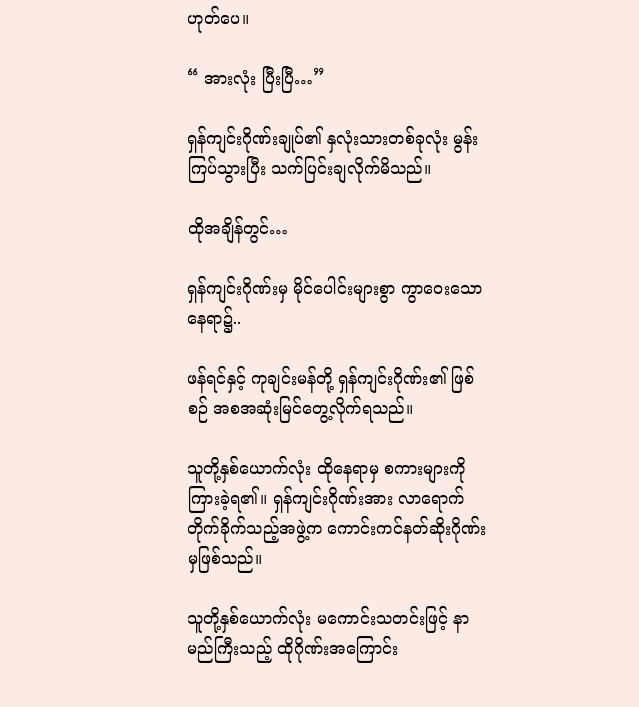ဟုတ်ပေ။

“ အားလုံး ပြီးပြီ…”

ရှန်ကျင်းဂိုဏ်းချုပ်၏ နှလုံးသားတစ်ခုလုံး မွန်းကြပ်သွားပြီး သက်ပြင်းချလိုက်မိသည်။

ထိုအချိန်တွင်…

ရှန်ကျင်းဂိုဏ်းမှ မိုင်ပေါင်းများစွာ ကွာဝေးသောနေရာ၌..

ဖန်ရင်နှင့် ကုချင်းမန်တို့ ရှန်ကျင်းဂိုဏ်း၏ ဖြစ်စဉ် အစအဆုံးမြင်တွေ့လိုက်ရသည်။

သူတို့နှစ်ယောက်လုံး ထိုနေရာမှ စကားများကို ကြားခဲ့ရ၏။ ရှန်ကျင်းဂိုဏ်းအား လာရောက်တိုက်ခိုက်သည့်အဖွဲ့က ကောင်းကင်နတ်ဆိုးဂိုဏ်းမှဖြစ်သည်။

သူတို့နှစ်ယောက်လုံး မကောင်းသတင်းဖြင့် နာမည်ကြီးသည့် ထိုဂိုဏ်းအကြောင်း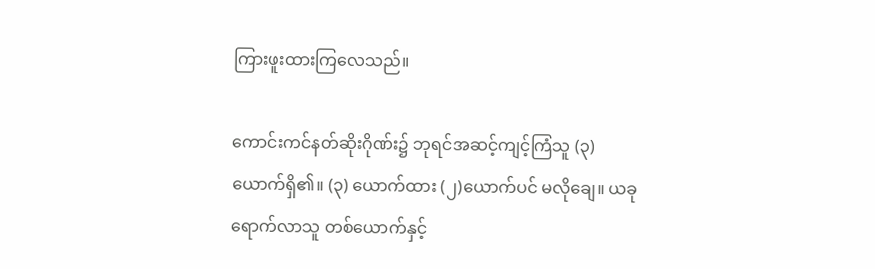ကြားဖူးထားကြလေသည်။

ကောင်းကင်နတ်ဆိုးဂိုဏ်း၌ ဘုရင်အဆင့်ကျင့်ကြံသူ (၃)ယောက်ရှိ၏။ (၃) ယောက်ထား (၂)ယောက်ပင် မလိုချေ။ ယခုရောက်လာသူ တစ်ယောက်နှင့်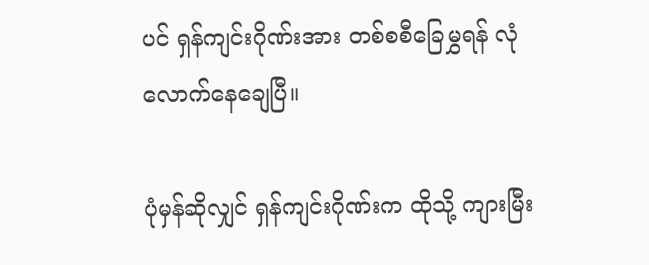ပင် ရှန်ကျင်းဂိုဏ်းအား တစ်စစီခြေမွှရန် လုံလောက်နေချေပြီ။

ပုံမှန်ဆိုလျှင် ရှန်ကျင်းဂိုဏ်းက ထိုသို့ ကျားမြီး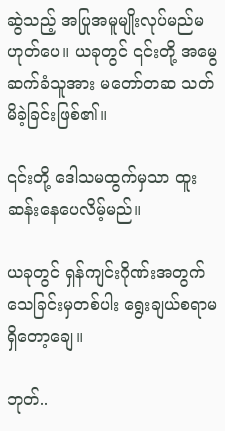ဆွဲသည့် အပြုအမူမျိုးလုပ်မည်မဟုတ်ပေ။ ယခုတွင် ၎င်းတို့ အမွေဆက်ခံသူအား မတော်တဆ သတ်မိခဲ့ခြင်းဖြစ်၏။

၎င်းတို့ ဒေါသမထွက်မှသာ ထူးဆန်းနေပေလိမ့်မည်။

ယခုတွင် ရှန်ကျင်းဂိုဏ်းအတွက် သေခြင်းမှတစ်ပါး ရွေးချယ်စရာမရှိတော့ချေ။

ဘုတ်..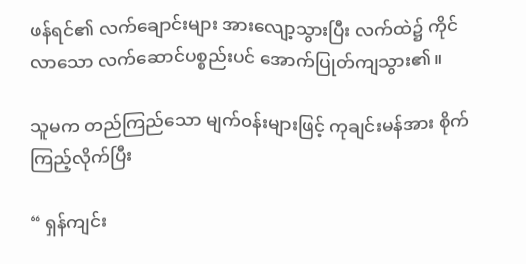ဖန်ရင်၏ လက်ချောင်းများ အားလျော့သွားပြီး လက်ထဲ၌ ကိုင်လာသော လက်ဆောင်ပစ္စည်းပင် အောက်ပြုတ်ကျသွား၏။

သူမက တည်ကြည်သော မျက်၀န်းများဖြင့် ကုချင်းမန်အား စိုက်ကြည့်လိုက်ပြီး

“ ရှန်ကျင်း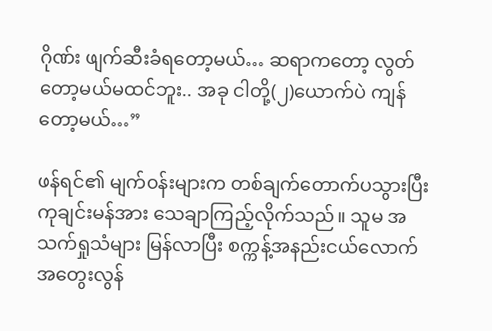ဂိုဏ်း ဖျက်ဆီးခံရတော့မယ်… ဆရာကတော့ လွတ်တော့မယ်မထင်ဘူး.. အခု ငါတို့(၂)ယောက်ပဲ ကျန်တော့မယ်…”

ဖန်ရင်၏ မျက်၀န်းများက တစ်ချက်တောက်ပသွားပြီး ကုချင်းမန်အား သေချာကြည့်လိုက်သည်။ သူမ အသက်ရှုသံများ မြန်လာပြီး စက္ကန့်အနည်းငယ်လောက် အတွေးလွန်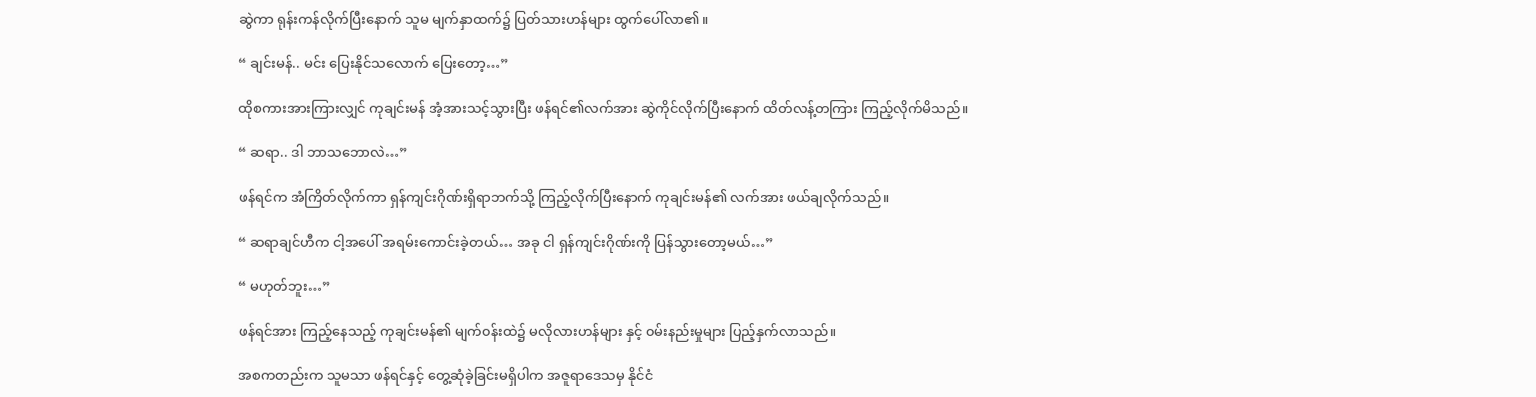ဆွဲကာ ရုန်းကန်လိုက်ပြီးနောက် သူမ မျက်နှာထက်၌ ပြတ်သားဟန်များ ထွက်ပေါ်လာ၏။

“ ချင်းမန်.. မင်း ပြေးနိုင်သလောက် ပြေးတော့…”

ထိုစကားအားကြားလျှင် ကုချင်းမန် အံ့အားသင့်သွားပြီး ဖန်ရင်၏လက်အား ဆွဲကိုင်လိုက်ပြီးနောက် ထိတ်လန့်တကြား ကြည့်လိုက်မိသည်။

“ ဆရာ.. ဒါ ဘာသဘောလဲ…”

ဖန်ရင်က အံကြိတ်လိုက်ကာ ရှန်ကျင်းဂိုဏ်းရှိရာဘက်သို့ ကြည့်လိုက်ပြီးနောက် ကုချင်းမန်၏ လက်အား ဖယ်ချလိုက်သည်။

“ ဆရာချင်ဟီက ငါ့အပေါ် အရမ်းကောင်းခဲ့တယ်… အခု ငါ ရှန်ကျင်းဂိုဏ်းကို ပြန်သွားတော့မယ်…”

“ မဟုတ်ဘူး…”

ဖန်ရင်အား ကြည့်နေသည့် ကုချင်းမန်၏ မျက်၀န်းထဲ၌ မလိုလားဟန်များ နှင့် ၀မ်းနည်းမှုများ ပြည့်နှက်လာသည်။

အစကတည်းက သူမသာ ဖန်ရင်နှင့် တွေ့ဆုံခဲ့ခြင်းမရှိပါက အဇူရာဒေသမှ နိုင်ငံ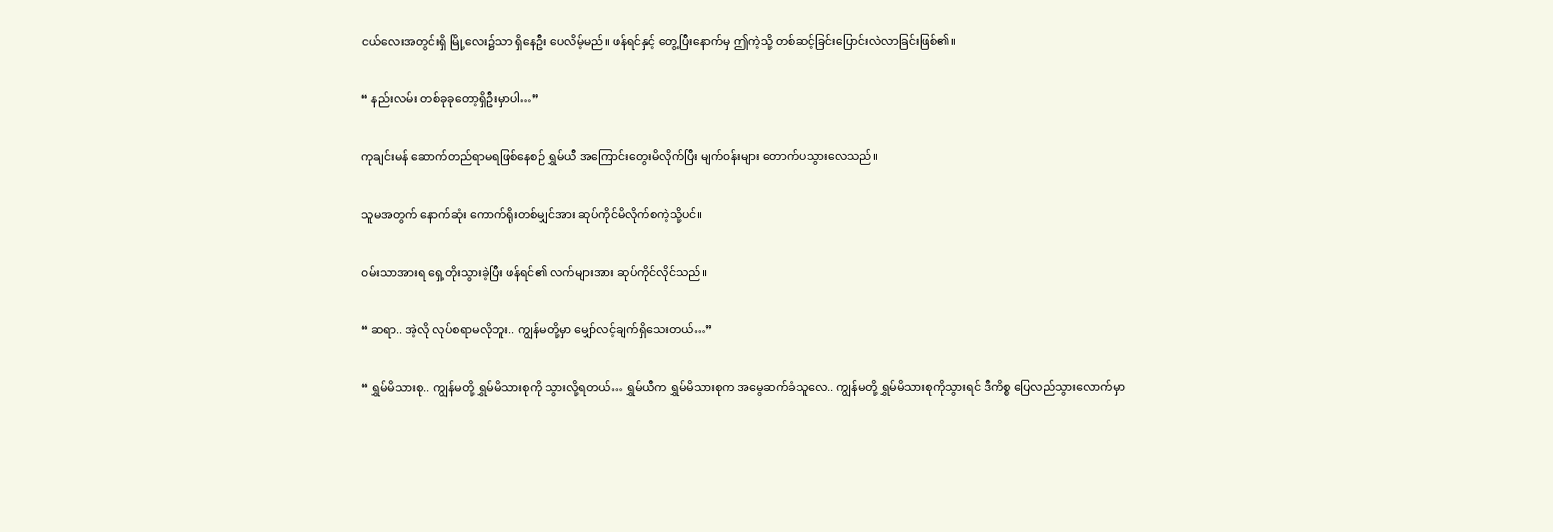ငယ်လေးအတွင်းရှိ မြို့လေး၌သာ ရှိနေဦး ပေလိမ့်မည်။ ဖန်ရင်နှင့် တွေ့ပြီးနောက်မှ ဤကဲ့သို့ တစ်ဆင့်ခြင်းပြောင်းလဲလာခြင်းဖြစ်၏။

“ နည်းလမ်း တစ်ခုခုတော့ရှိဦးမှာပါ…”

ကုချင်းမန် ဆောက်တည်ရာမရဖြစ်နေစဉ် ရွှမ်ယီ အကြောင်းတွေးမိလိုက်ပြီး မျက်၀န်းများ တောက်ပသွားလေသည်။

သူမအတွက် နောက်ဆုံး ကောက်ရိုးတစ်မျှင်အား ဆုပ်ကိုင်မိလိုက်စကဲ့သို့ပင်။

၀မ်းသာအားရ ရှေ့တိုးသွားခဲ့ပြီး ဖန်ရင်၏ လက်များအား ဆုပ်ကိုင်လိုင်သည်။

“ ဆရာ.. အဲ့လို လုပ်စရာမလိုဘူး.. ကျွန်မတို့မှာ မျှော်လင့်ချက်ရှိသေးတယ်…”

“ ရွှမ်မိသားစု.. ကျွန်မတို့ ရွှမ်မိသားစုကို သွားလို့ရတယ်… ရွှမ်ယီက ရွှမ်မိသားစုက အမွေဆက်ခံသူလေ.. ကျွန်မတို့ ရွှမ်မိသားစုကိုသွားရင် ဒီကိစ္စ ပြေလည်သွားလောက်မှာ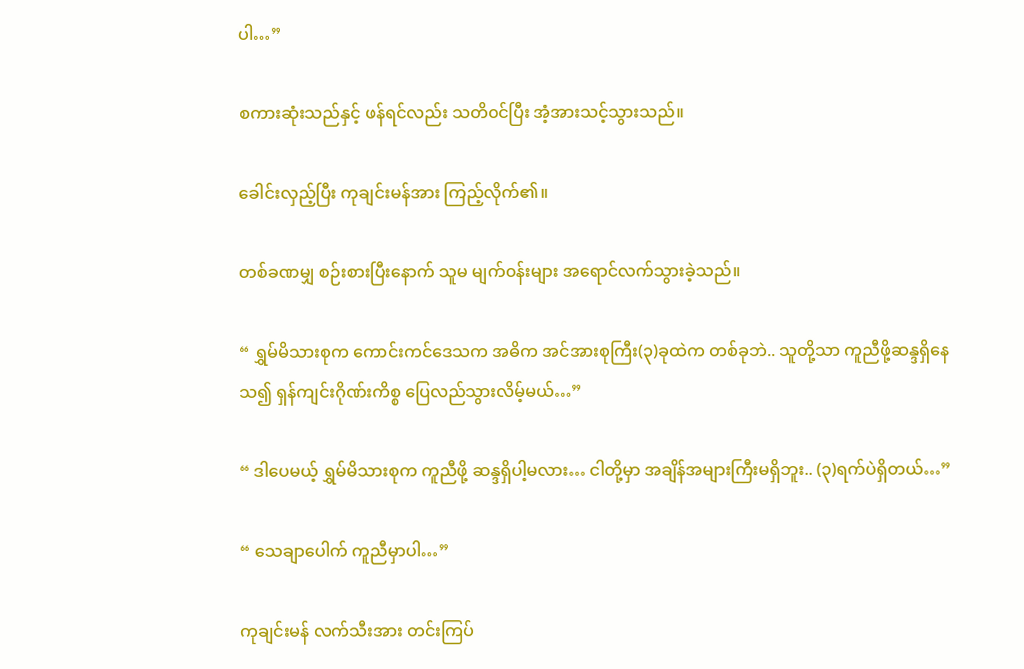ပါ…”

စကားဆုံးသည်နှင့် ဖန်ရင်လည်း သတိ၀င်ပြီး အံ့အားသင့်သွားသည်။

ခေါင်းလှည့်ပြီး ကုချင်းမန်အား ကြည့်လိုက်၏။

တစ်ခဏမျှ စဉ်းစားပြီးနောက် သူမ မျက်၀န်းများ အရောင်လက်သွားခဲ့သည်။

“ ရွှမ်မိသားစုက ကောင်းကင်ဒေသက အဓိက အင်အားစုကြီး(၃)ခုထဲက တစ်ခုဘဲ.. သူတို့သာ ကူညီဖို့ဆန္ဒရှိနေသ၍ ရှန်ကျင်းဂိုဏ်းကိစ္စ ပြေလည်သွားလိမ့်မယ်…”

“ ဒါပေမယ့် ရွှမ်မိသားစုက ကူညီဖို့ ဆန္ဒရှိပါ့မလား… ငါတို့မှာ အချိန်အများကြီးမရှိဘူး.. (၃)ရက်ပဲရှိတယ်…”

“ သေချာပေါက် ကူညီမှာပါ…”

ကုချင်းမန် လက်သီးအား တင်းကြပ်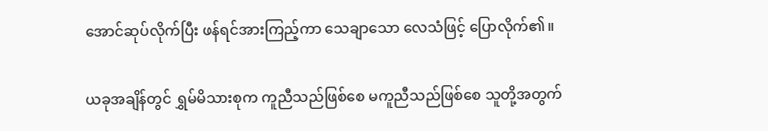အောင်ဆုပ်လိုက်ပြီး ဖန်ရင်အားကြည့်ကာ သေချာသော လေသံဖြင့် ပြောလိုက်၏။

ယခုအချိန်တွင် ရွှမ်မိသားစုက ကူညီသည်ဖြစ်စေ မကူညီသည်ဖြစ်စေ သူတို့အတွက်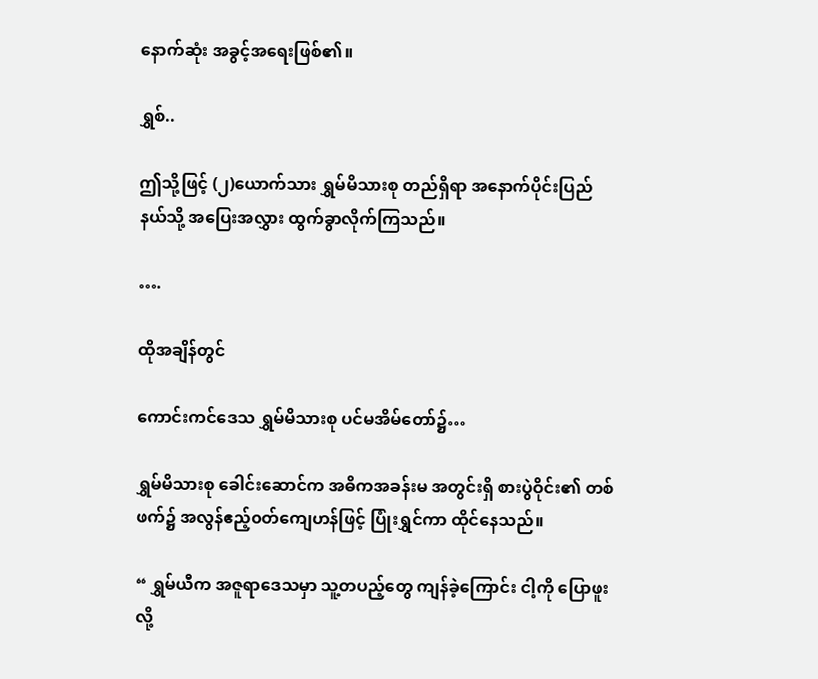နောက်ဆုံး အခွင့်အရေးဖြစ်၏။

ရွှစ်..

ဤသို့ဖြင့် (၂)ယောက်သား ရွှမ်မိသားစု တည်ရှိရာ အနောက်ပိုင်းပြည်နယ်သို့ အပြေးအလွှား ထွက်ခွာလိုက်ကြသည်။

….

ထိုအချိန်တွင်

ကောင်းကင်ဒေသ ရွှမ်မိသားစု ပင်မအိမ်တော်၌…

ရွှမ်မိသားစု ခေါင်းဆောင်က အဓိကအခန်းမ အတွင်းရှိ စားပွဲဝိုင်း၏ တစ်ဖက်၌ အလွန်ဧည့်၀တ်ကျေဟန်ဖြင့် ပြုံးရွှင်ကာ ထိုင်နေသည်။

“ ရွှမ်ယီက အဇူရာဒေသမှာ သူ့တပည့်တွေ ကျန်ခဲ့ကြောင်း ငါ့ကို ပြောဖူးလို့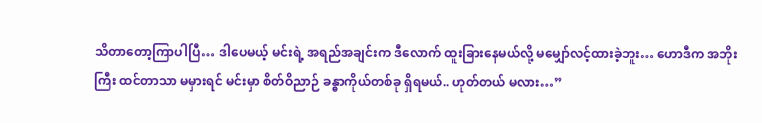သိတာတော့ကြာပါပြီ… ဒါပေမယ့် မင်းရဲ့ အရည်အချင်းက ဒီလောက် ထူးခြားနေမယ်လို့ မမျှော်လင့်ထားခဲ့ဘူး… ဟောဒီက အဘိုးကြီး ထင်တာသာ မမှားရင် မင်းမှာ စိတ်ဝိညာဉ် ခန္ဓာကိုယ်တစ်ခု ရှိရမယ်.. ဟုတ်တယ် မလား…”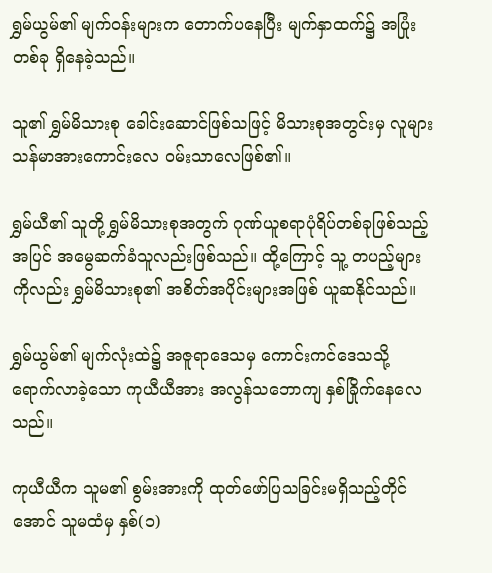ရွှမ်ယွမ်၏ မျက်၀န်းများက တောက်ပနေပြီး မျက်နှာထက်၌ အပြုံးတစ်ခု ရှိနေခဲ့သည်။

သူ၏ ရွှမ်မိသားစု ခေါင်းဆောင်ဖြစ်သဖြင့် မိသားစုအတွင်းမှ လူများ သန်မာအားကောင်းလေ ၀မ်းသာလေဖြစ်၏။

ရွှမ်ယီ၏ သူတို့ ရွှမ်မိသားစုအတွက် ဂုဏ်ယူစရာပုံရိပ်တစ်ခုဖြစ်သည့်အပြင် အမွေဆက်ခံသူလည်းဖြစ်သည်။ ထို့ကြောင့် သူ့ တပည့်များကိုလည်း ရွှမ်မိသားစု၏ အစိတ်အပိုင်းများအဖြစ် ယူဆနိုင်သည်။

ရွှမ်ယွမ်၏ မျက်လုံးထဲ၌ အဇူရာဒေသမှ ကောင်းကင်ဒေသသို့ ရောက်လာခဲ့သော ကုယီယီအား အလွန်သဘောကျ နှစ်ခြိုက်နေလေသည်။

ကုယီယီက သူမ၏ စွမ်းအားကို ထုတ်ဖော်ပြသခြင်းမရှိသည့်တိုင်အောင် သူမထံမှ နှစ်(၁)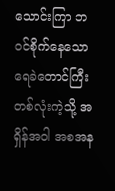သောင်းကြာ ဘ၀င်စိုက်နေသော ရေခဲတောင်ကြီးတစ်လုံးကဲ့သို့ အရှိန်အဝါ အစအန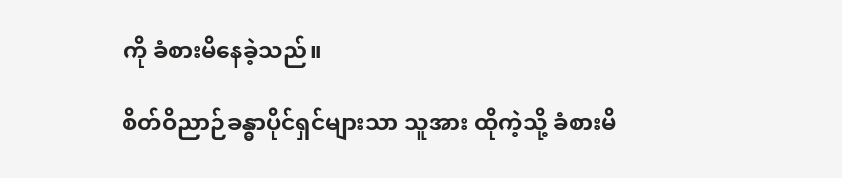ကို ခံစားမိနေခဲ့သည်။

စိတ်ဝိညာဉ်ခန္ဓာပိုင်ရှင်များသာ သူအား ထိုကဲ့သို့ ခံစားမိ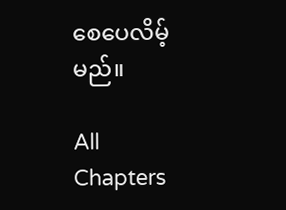စေပေလိမ့်မည်။

All Chapters